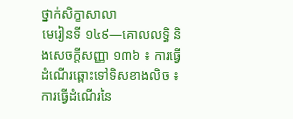ថ្នាក់សិក្ខាសាលា
មេរៀនទី ១៤៩—គោលលទ្ធិ និងសេចក្តីសញ្ញា ១៣៦ ៖ ការធ្វើដំណើរឆ្ពោះទៅទិសខាងលិច ៖ ការធ្វើដំណើរនៃ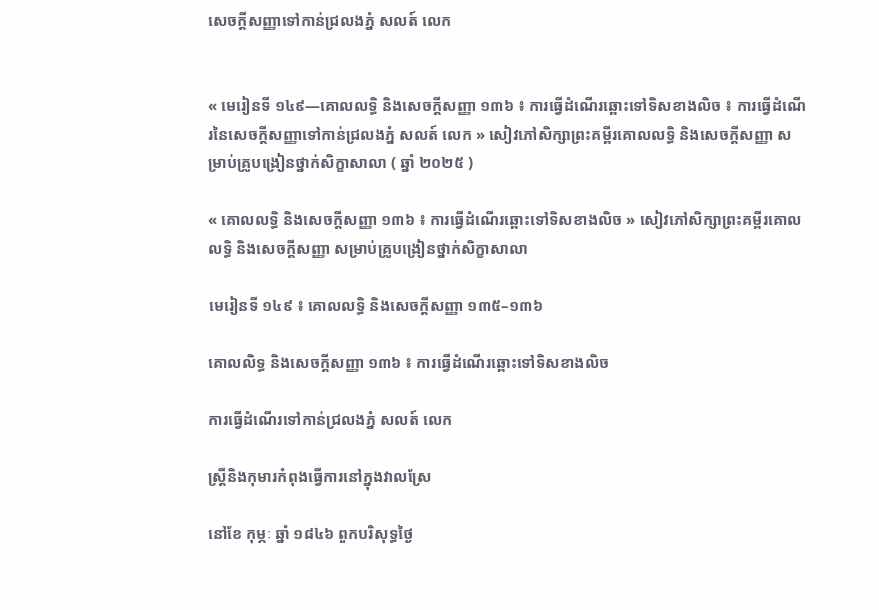សេចក្តីសញ្ញាទៅកាន់ជ្រលងភ្នំ សលត៍ លេក


« មេរៀនទី ១៤៩—គោលលទ្ធិ និងសេចក្តីសញ្ញា ១៣៦ ៖ ការធ្វើដំណើរឆ្ពោះទៅទិសខាងលិច ៖ ការធ្វើដំណើរនៃសេចក្តីសញ្ញាទៅកាន់ជ្រលងភ្នំ សលត៍ លេក » សៀវភៅសិក្សាព្រះគម្ពីរគោលលទ្ធិ និងសេចក្ដីសញ្ញា សម្រាប់គ្រូបង្រៀនថ្នាក់សិក្ខាសាលា ( ឆ្នាំ ២០២៥ )

« គោលលទ្ធិ និងសេចក្ដីសញ្ញា ១៣៦ ៖ ការធ្វើដំណើរឆ្ពោះទៅទិសខាងលិច » សៀវភៅសិក្សាព្រះគម្ពីរគោលលទ្ធិ និងសេចក្ដីសញ្ញា សម្រាប់គ្រូបង្រៀនថ្នាក់សិក្ខាសាលា

មេរៀនទី ១៤៩ ៖ គោលលទ្ធិ និងសេចក្តីសញ្ញា ១៣៥–១៣៦

គោលលិទ្ធ និងសេចក្តីសញ្ញា ១៣៦ ៖ ការធ្វើដំណើរឆ្ពោះទៅទិសខាងលិច

ការធ្វើដំណើរទៅកាន់ជ្រលងភ្នំ សលត៍ លេក

ស្ត្រីនិងកុមារកំពុងធ្វើការនៅក្នុងវាលស្រែ

នៅខែ កុម្ភៈ ឆ្នាំ ១៨៤៦ ពួកបរិសុទ្ធថ្ងៃ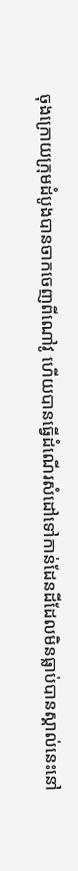ចុងក្រោយក្រុមដំបូងបានចាកចេញពីណៅវូ ហើយបានធ្វើដំណើរសំដៅទៅកាន់ដែនដីដែលមិនធ្លាប់បានស្គាល់នេះនៅ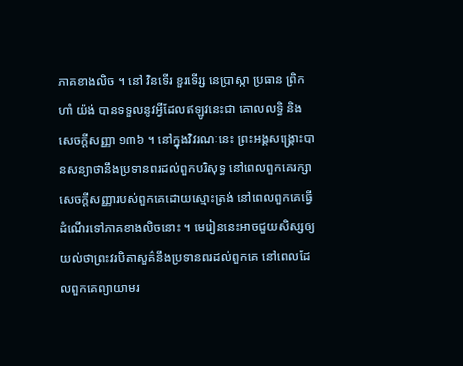ភាគខាងលិច ។ នៅ វិនទើរ ខួរទើរ្ស នេប្រាស្កា ប្រធាន ព្រិកហាំ យ៉ង់ បានទទួលនូវអ្វីដែលឥឡូវនេះជា គោលលទ្ធិ និងសេចក្តីសញ្ញា ១៣៦ ។ នៅក្នុងវិវរណៈនេះ ព្រះអង្គសង្គ្រោះបានសន្យាថានឹងប្រទានពរដល់ពួកបរិសុទ្ធ នៅពេលពួកគេរក្សាសេចក្ដីសញ្ញារបស់ពួកគេដោយស្មោះត្រង់ នៅពេលពួកគេធ្វើដំណើរទៅភាគខាងលិចនោះ ។ មេរៀននេះអាចជួយសិស្សឲ្យយល់ថាព្រះវរបិតាសួគ៌នឹងប្រទានពរដល់ពួកគេ នៅពេលដែលពួកគេព្យាយាមរ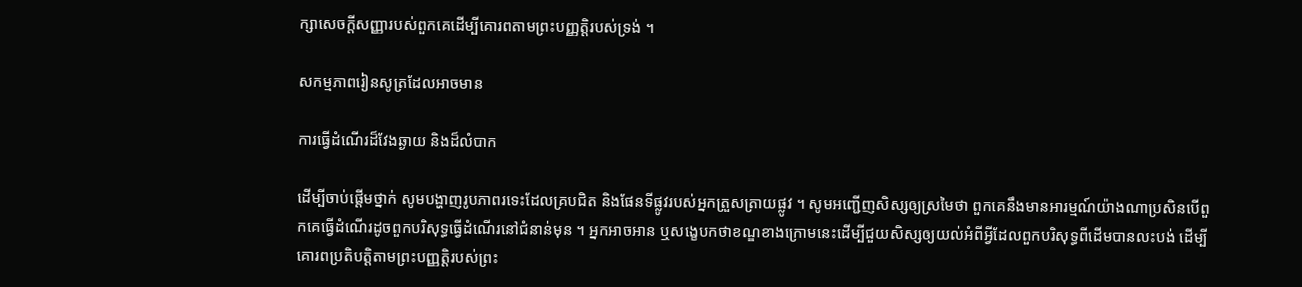ក្សាសេចក្ដីសញ្ញារបស់ពួកគេដើម្បីគោរពតាមព្រះបញ្ញត្តិរបស់ទ្រង់ ។

សកម្មភាពរៀនសូត្រដែលអាចមាន

ការធ្វើដំណើរដ៏វែងឆ្ងាយ និងដ៏លំបាក

ដើម្បីចាប់ផ្ដើមថ្នាក់ សូមបង្ហាញរូបភាពរទេះដែលគ្របជិត និងផែនទីផ្លូវរបស់អ្នកត្រួសត្រាយផ្លូវ ។ សូមអញ្ជើញសិស្សឲ្យស្រមៃថា ពួកគេនឹងមានអារម្មណ៍យ៉ាងណាប្រសិនបើពួកគេធ្វើដំណើរដូចពួកបរិសុទ្ធធ្វើដំណើរនៅជំនាន់មុន ។ អ្នកអាចអាន ឬសង្ខេបកថាខណ្ឌខាងក្រោមនេះដើម្បីជួយសិស្សឲ្យយល់អំពីអ្វីដែលពួកបរិសុទ្ធពីដើមបានលះបង់ ដើម្បីគោរពប្រតិបត្តិតាមព្រះបញ្ញត្តិរបស់ព្រះ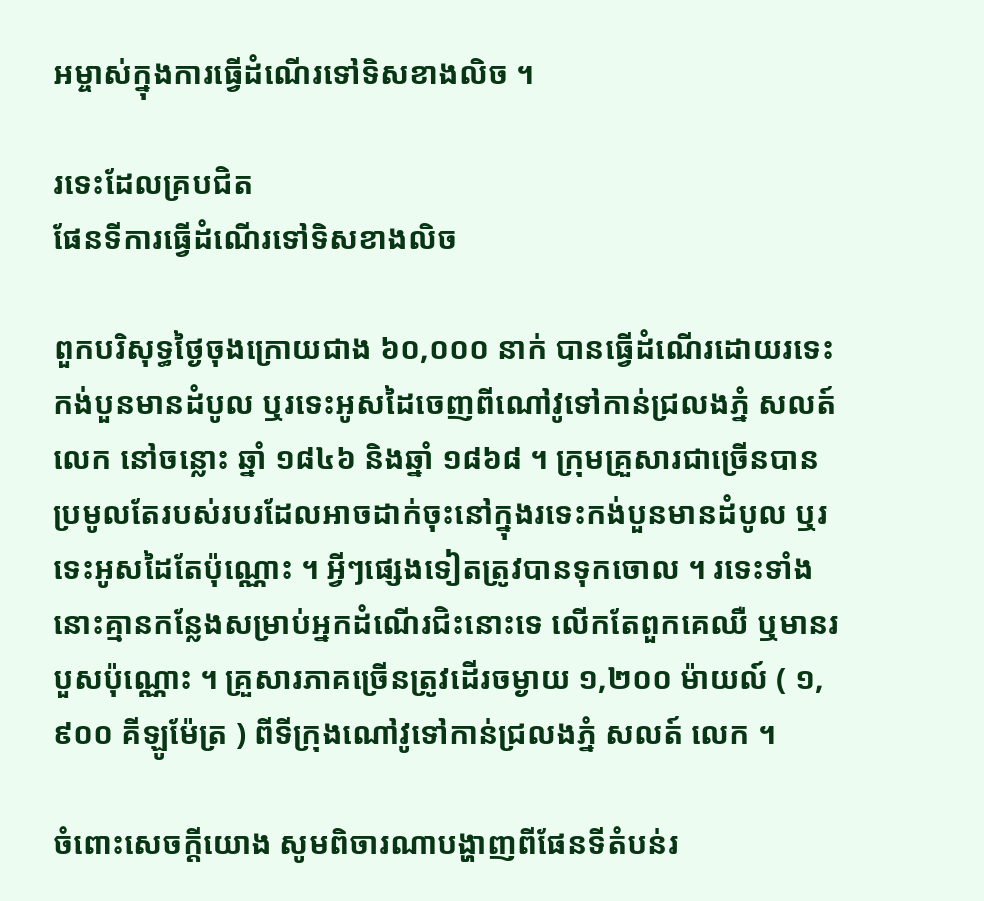អម្ចាស់ក្នុងការធ្វើដំណើរទៅទិសខាងលិច ។

រទេះដែលគ្របជិត
ផែនទីការធ្វើដំណើរទៅទិសខាងលិច

ពួកបរិសុទ្ធថ្ងៃចុងក្រោយជាង ៦០,០០០ នាក់ បានធ្វើដំណើរដោយរទេះកង់បួនមានដំបូល ឬរទេះអូសដៃចេញពីណៅវូទៅកាន់ជ្រលងភ្នំ សលត៍ លេក នៅចន្លោះ ឆ្នាំ ១៨៤៦ និងឆ្នាំ ១៨៦៨ ។ ក្រុមគ្រួសារជាច្រើនបានប្រមូលតែរបស់របរដែលអាចដាក់ចុះនៅក្នុងរទេះកង់បួនមានដំបូល ឬរទេះអូសដៃតែប៉ុណ្ណោះ ។ អ្វីៗផ្សេងទៀតត្រូវបានទុកចោល ។ រទេះទាំងនោះគ្មានកន្លែងសម្រាប់អ្នកដំណើរជិះនោះទេ លើកតែពួកគេឈឺ ឬមានរបួសប៉ុណ្ណោះ ។ គ្រួសារភាគច្រើនត្រូវដើរចម្ងាយ ១,២០០ ម៉ាយល៍ ( ១,៩០០ គីឡូម៉ែត្រ ) ពីទីក្រុងណៅវូទៅកាន់ជ្រលងភ្នំ សលត៍ លេក ។

ចំពោះសេចក្តីយោង សូមពិចារណាបង្ហាញពីផែនទីតំបន់រ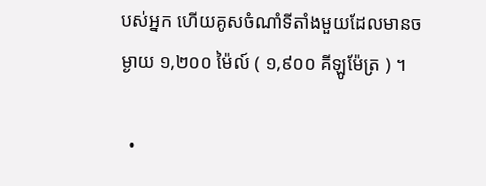បស់អ្នក ហើយគូសចំណាំទីតាំងមួយដែលមានចម្ងាយ ១,២០០ ម៉ៃល៍ ( ១,៩០០ គីឡូម៉ែត្រ ) ។

  •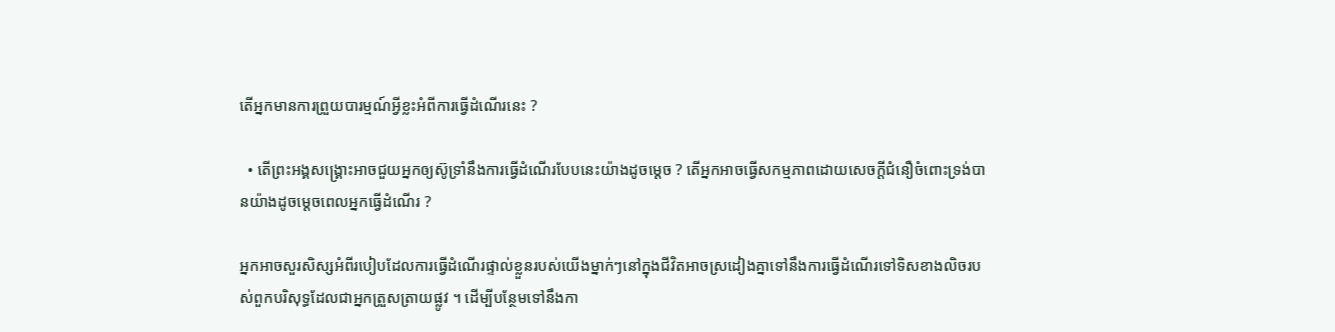តើអ្នកមានការព្រួយបារម្មណ៍អ្វីខ្លះអំពីការធ្វើដំណើរនេះ ?

  • តើព្រះអង្គសង្គ្រោះអាចជួយអ្នកឲ្យស៊ូទ្រាំនឹងការធ្វើដំណើរបែបនេះយ៉ាងដូចម្ដេច ? តើអ្នកអាចធ្វើសកម្មភាពដោយសេចក្ដីជំនឿចំពោះទ្រង់បានយ៉ាងដូចម្ដេចពេលអ្នកធ្វើដំណើរ ?

អ្នកអាចសួរសិស្សអំពីរបៀបដែលការធ្វើដំណើរផ្ទាល់ខ្លួនរបស់យើងម្នាក់ៗនៅក្នុងជីវិតអាចស្រដៀងគ្នាទៅនឹងការធ្វើដំណើរទៅទិសខាងលិចរបស់ពួកបរិសុទ្ធដែលជាអ្នកត្រួសត្រាយផ្លូវ ។ ដើម្បីបន្ថែមទៅនឹងកា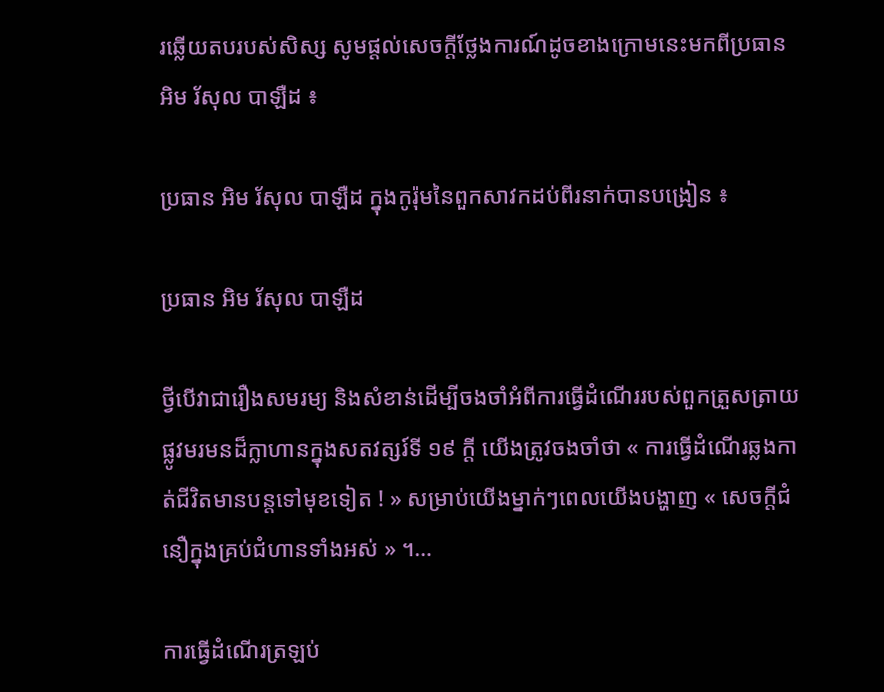រឆ្លើយតបរបស់សិស្ស សូមផ្តល់សេចក្តីថ្លែងការណ៍ដូចខាងក្រោមនេះមកពីប្រធាន អិម រ័សុល បាឡឺដ ៖

ប្រធាន អិម រ័សុល បាឡឺដ ក្នុងកូរ៉ុមនៃពួកសាវកដប់ពីរនាក់បានបង្រៀន ៖

ប្រធាន អិម រ័សុល បាឡឺដ

ថ្វីបើវាជារឿងសមរម្យ និងសំខាន់ដើម្បីចងចាំអំពីការធ្វើដំណើររបស់ពួកត្រួសត្រាយផ្លូវមរមនដ៏ក្លាហានក្នុងសតវត្សរ៍ទី ១៩ ក្តី យើងត្រូវចងចាំថា « ការធ្វើដំណើរឆ្លងកាត់ជីវិតមានបន្តទៅមុខទៀត ! » សម្រាប់យើងម្នាក់ៗពេលយើងបង្ហាញ « សេចក្តីជំនឿក្នុងគ្រប់ជំហានទាំងអស់ » ។…

ការធ្វើដំណើរត្រឡប់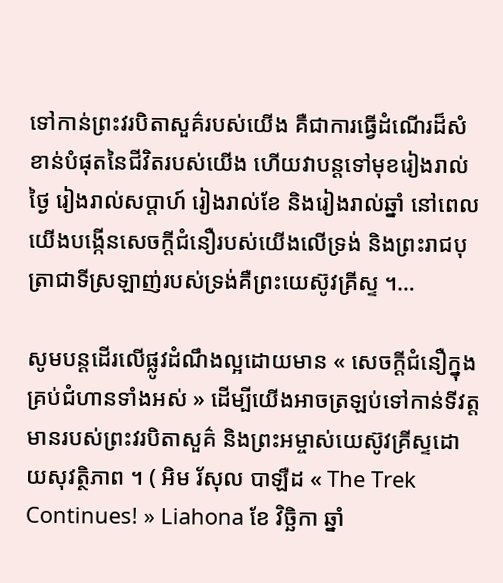ទៅកាន់ព្រះវរបិតាសួគ៌របស់យើង គឺជាការធ្វើដំណើរដ៏សំខាន់បំផុតនៃជីវិតរបស់យើង ហើយវាបន្តទៅមុខរៀងរាល់ថ្ងៃ រៀងរាល់សប្តាហ៍ រៀងរាល់ខែ និងរៀងរាល់ឆ្នាំ នៅពេលយើងបង្កើនសេចក្តីជំនឿរបស់យើងលើទ្រង់ និងព្រះរាជបុត្រាជាទីស្រឡាញ់របស់ទ្រង់គឺព្រះយេស៊ូវគ្រីស្ទ ។…

សូមបន្តដើរលើផ្លូវដំណឹងល្អដោយមាន « សេចក្តីជំនឿក្នុងគ្រប់ជំហានទាំងអស់ » ដើម្បីយើងអាចត្រឡប់ទៅកាន់ទីវត្តមានរបស់ព្រះវរបិតាសួគ៌ និងព្រះអម្ចាស់យេស៊ូវគ្រីស្ទដោយសុវត្ថិភាព ។ ( អិម រ័សុល បាឡឺដ « The Trek Continues! » Liahona ខែ វិច្ឆិកា ឆ្នាំ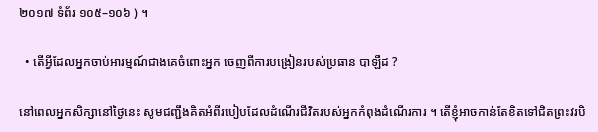២០១៧ ទំព័រ ១០៥–១០៦ ) ។

  • តើអ្វីដែលអ្នកចាប់អារម្មណ៍ជាងគេចំពោះអ្នក ចេញពីការបង្រៀនរបស់ប្រធាន បាឡឺដ ?

នៅពេលអ្នកសិក្សានៅថ្ងៃនេះ សូមជញ្ជឹងគិតអំពីរបៀបដែលដំណើរជីវិតរបស់អ្នកកំពុងដំណើរការ ។ តើខ្ញុំអាចកាន់តែខិតទៅជិតព្រះវរបិ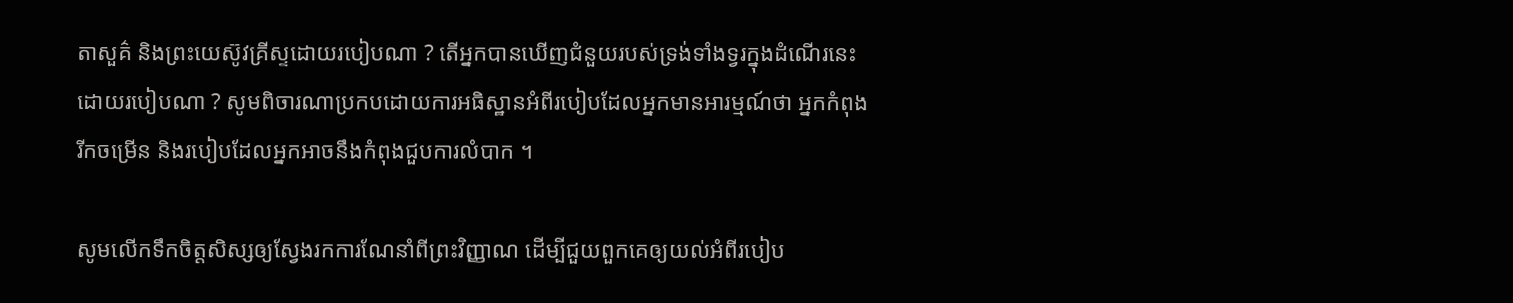តាសួគ៌ និងព្រះយេស៊ូវគ្រីស្ទដោយរបៀបណា ? តើអ្នកបានឃើញជំនួយរបស់ទ្រង់ទាំងទ្វរក្នុងដំណើរនេះដោយរបៀបណា ? សូមពិចារណាប្រកបដោយការអធិស្ឋានអំពីរបៀបដែលអ្នកមានអារម្មណ៍ថា អ្នកកំពុងរីកចម្រើន និងរបៀបដែលអ្នកអាចនឹងកំពុងជួបការលំបាក ។

សូមលើកទឹកចិត្តសិស្សឲ្យស្វែងរកការណែនាំពីព្រះវិញ្ញាណ ដើម្បីជួយពួកគេឲ្យយល់អំពីរបៀប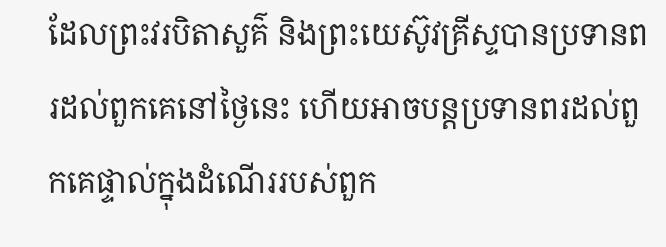ដែលព្រះវរបិតាសួគ៌ និងព្រះយេស៊ូវគ្រីស្ទបានប្រទានពរដល់ពួកគេនៅថ្ងៃនេះ ហើយអាចបន្តប្រទានពរដល់ពួកគេផ្ទាល់ក្នុងដំណើររបស់ពួក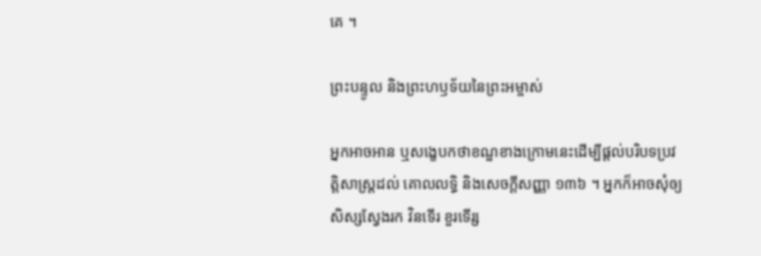គេ ។

ព្រះបន្ទូល និងព្រះហឫទ័យនៃព្រះអម្ចាស់

អ្នកអាចអាន ឬសង្ខេបកថាខណ្ឌខាងក្រោមនេះដើម្បីផ្ដល់បរិបទប្រវត្តិសាស្ត្រដល់ គោលលទ្ធិ និងសេចក្តីសញ្ញា ១៣៦ ។ អ្នកក៏អាចសុំឲ្យសិស្សស្វែងរក វិនទើរ ខួរទើរ្ស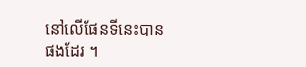នៅលើផែនទីនេះបានផងដែរ ។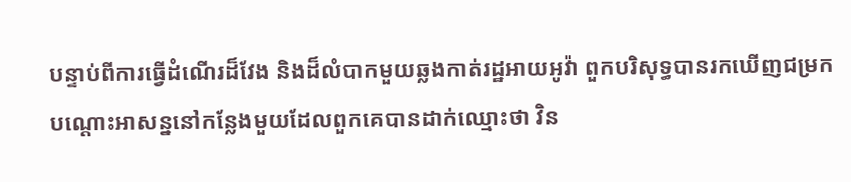បន្ទាប់ពីការធ្វើដំណើរដ៏វែង និងដ៏លំបាកមួយឆ្លងកាត់រដ្ឋអាយអូវ៉ា ពួកបរិសុទ្ធបានរកឃើញជម្រកបណ្តោះអាសន្ននៅកន្លែងមួយដែលពួកគេបានដាក់ឈ្មោះថា វិន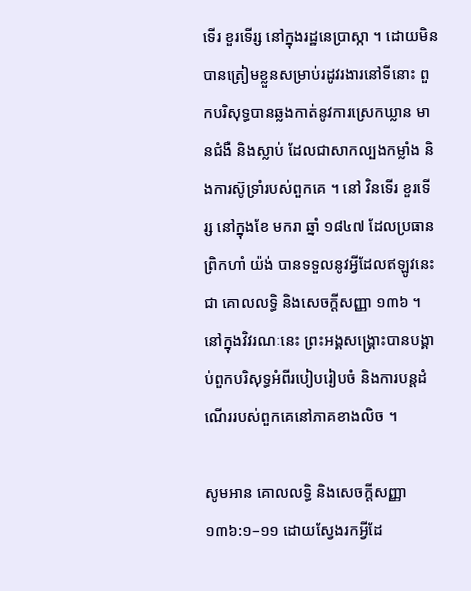ទើរ ខួរទើរ្ស នៅក្នុងរដ្ឋនេប្រាស្កា ។ ដោយមិនបានត្រៀមខ្លួនសម្រាប់រដូវរងារនៅទីនោះ ពួកបរិសុទ្ធបានឆ្លងកាត់នូវការស្រេកឃ្លាន មានជំងឺ និងស្លាប់ ដែលជាសាកល្បងកម្លាំង និងការស៊ូទ្រាំរបស់ពួកគេ ។ នៅ វិនទើរ ខួរទើរ្ស នៅក្នុងខែ មករា ឆ្នាំ ១៨៤៧ ដែលប្រធាន ព្រិកហាំ យ៉ង់ បានទទួលនូវអ្វីដែលឥឡូវនេះជា គោលលទ្ធិ និងសេចក្តីសញ្ញា ១៣៦ ។ នៅក្នុងវិវរណៈនេះ ព្រះអង្គសង្គ្រោះបានបង្គាប់ពួកបរិសុទ្ធអំពីរបៀបរៀបចំ និងការបន្តដំណើររបស់ពួកគេនៅភាគខាងលិច ។

សូមអាន គោលលទ្ធិ និងសេចក្ដីសញ្ញា ១៣៦:១–១១ ដោយស្វែងរកអ្វីដែ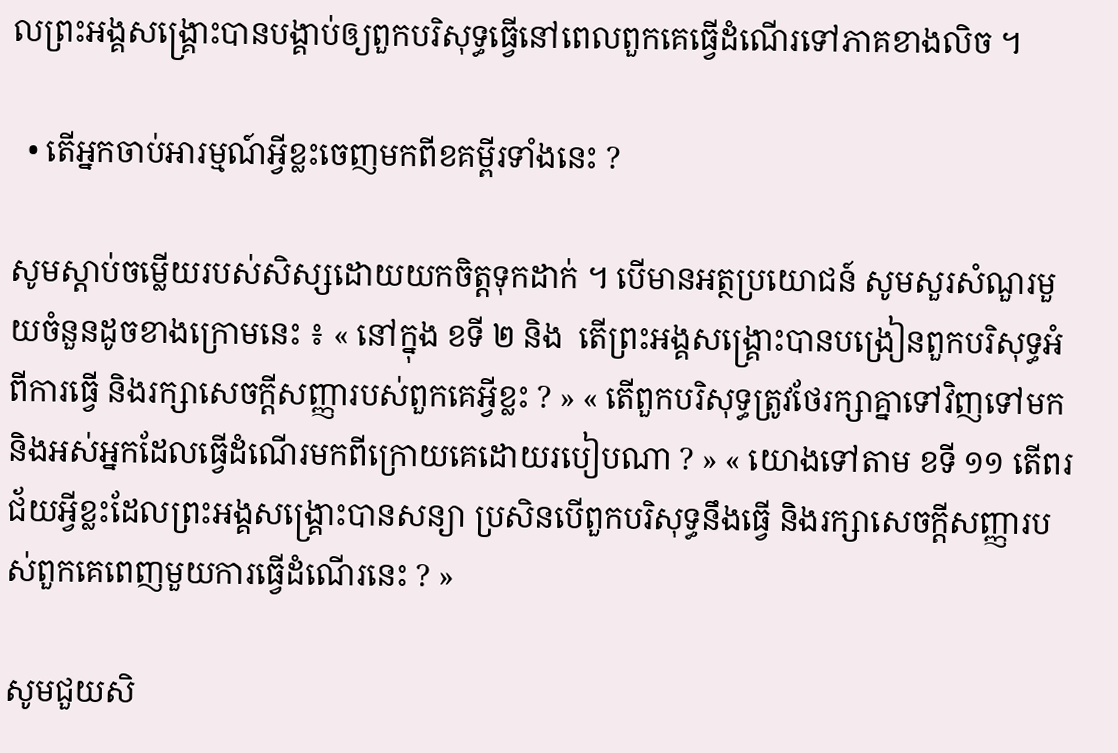លព្រះអង្គសង្គ្រោះបានបង្គាប់ឲ្យពួកបរិសុទ្ធធ្វើនៅពេលពួកគេធ្វើដំណើរទៅភាគខាងលិច ។

  • តើអ្នកចាប់អារម្មណ៍អ្វីខ្លះចេញមកពីខគម្ពីរទាំងនេះ ?

សូមស្តាប់ចម្លើយរបស់សិស្សដោយយកចិត្តទុកដាក់ ។ បើមានអត្ថប្រយោជន៍ សូមសួរសំណួរមួយចំនួនដូចខាងក្រោមនេះ ៖ « នៅក្នុង ខទី ២ និង  តើព្រះអង្គសង្រ្គោះបានបង្រៀនពួកបរិសុទ្ធអំពីការធ្វើ និងរក្សាសេចក្ដីសញ្ញារបស់ពួកគេអ្វីខ្លះ ? » « តើពួកបរិសុទ្ធត្រូវថែរក្សាគ្នាទៅវិញទៅមក និងអស់អ្នកដែលធ្វើដំណើរមកពីក្រោយគេដោយរបៀបណា ? » « យោងទៅតាម ខទី ១១ តើពរជ័យអ្វីខ្លះដែលព្រះអង្គសង្គ្រោះបានសន្យា ប្រសិនបើពួកបរិសុទ្ធនឹងធ្វើ និងរក្សាសេចក្តីសញ្ញារបស់ពួកគេពេញមួយការធ្វើដំណើរនេះ ? »

សូមជួយសិ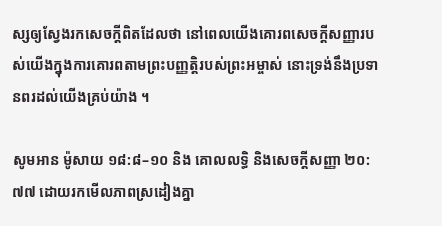ស្សឲ្យស្វែងរកសេចក្ដីពិតដែលថា នៅពេលយើងគោរពសេចក្ដីសញ្ញារបស់យើងក្នុងការគោរពតាមព្រះបញ្ញត្តិរបស់ព្រះអម្ចាស់ នោះទ្រង់នឹងប្រទានពរដល់យើងគ្រប់យ៉ាង ។

សូមអាន ម៉ូសាយ ១៨:៨–១០ និង គោលលទ្ធិ និងសេចក្តីសញ្ញា ២០:៧៧ ដោយរកមើលភាពស្រដៀងគ្នា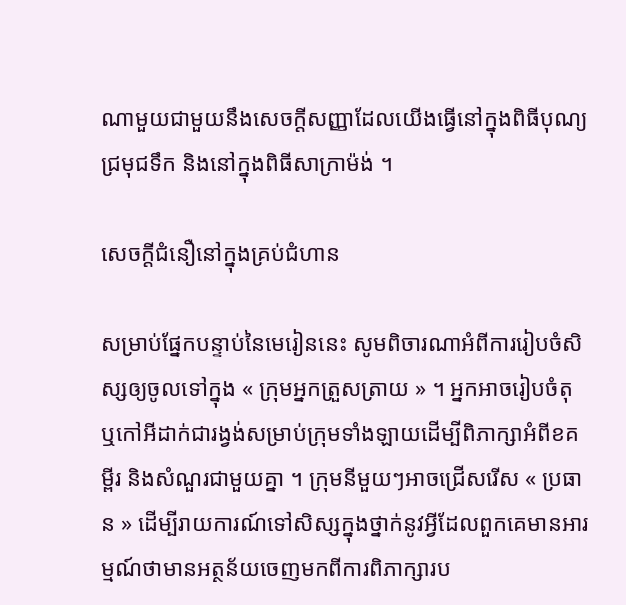ណាមួយជាមួយនឹងសេចក្ដីសញ្ញាដែលយើងធ្វើនៅក្នុងពិធីបុណ្យជ្រមុជទឹក និងនៅក្នុងពិធីសាក្រាម៉ង់ ។

សេចក្តីជំនឿនៅក្នុងគ្រប់ជំហាន

សម្រាប់ផ្នែកបន្ទាប់នៃមេរៀននេះ សូមពិចារណាអំពីការរៀបចំសិស្សឲ្យចូលទៅក្នុង « ក្រុមអ្នកត្រួសត្រាយ » ។ អ្នកអាចរៀបចំតុ ឬកៅអីដាក់ជារង្វង់សម្រាប់ក្រុមទាំងឡាយដើម្បីពិភាក្សាអំពីខគម្ពីរ និងសំណួរជាមួយគ្នា ។ ក្រុមនីមួយៗអាចជ្រើសរើស « ប្រធាន » ដើម្បីរាយការណ៍ទៅសិស្សក្នុងថ្នាក់នូវអ្វីដែលពួកគេមានអារម្មណ៍ថាមានអត្ថន័យចេញមកពីការពិភាក្សារប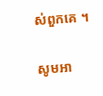ស់ពួកគេ ។

សូមអា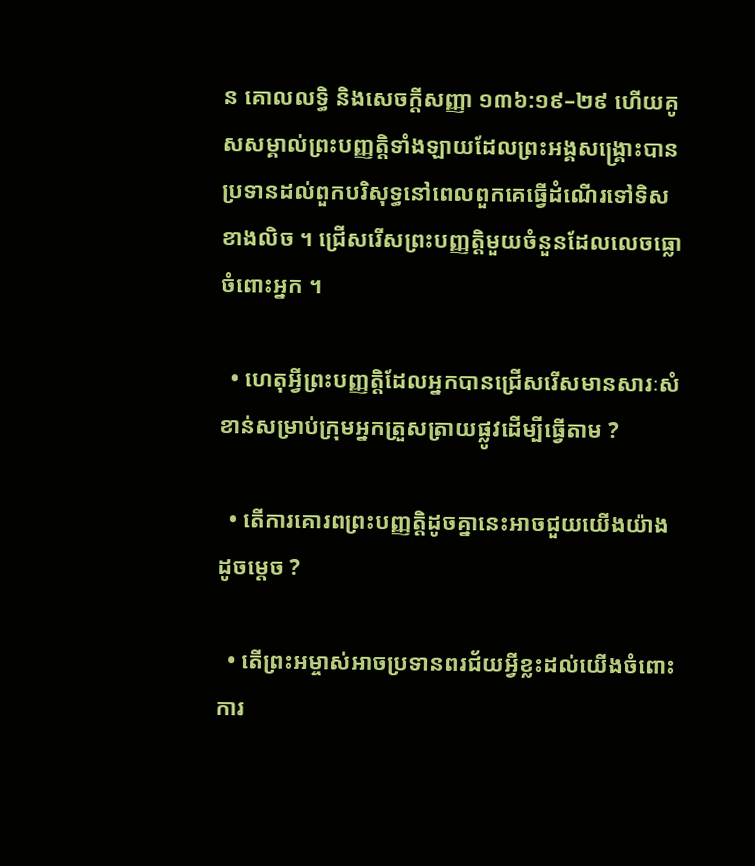ន គោលលទ្ធិ និងសេចក្ដីសញ្ញា ១៣៦:១៩–២៩ ហើយគូសសម្គាល់ព្រះបញ្ញត្តិទាំងឡាយដែលព្រះអង្គសង្គ្រោះបានប្រទានដល់ពួកបរិសុទ្ធនៅពេលពួកគេធ្វើដំណើរទៅទិសខាងលិច ។ ជ្រើសរើសព្រះបញ្ញត្តិមួយចំនួនដែលលេចធ្លោចំពោះអ្នក ។

  • ហេតុអ្វីព្រះបញ្ញត្តិដែលអ្នកបានជ្រើសរើសមានសារៈសំខាន់សម្រាប់ក្រុមអ្នកត្រួសត្រាយផ្លូវដើម្បីធ្វើតាម ?

  • តើការគោរពព្រះបញ្ញត្តិដូចគ្នានេះអាចជួយយើងយ៉ាងដូចម្ដេច ?

  • តើព្រះអម្ចាស់អាចប្រទានពរជ័យអ្វីខ្លះដល់យើងចំពោះការ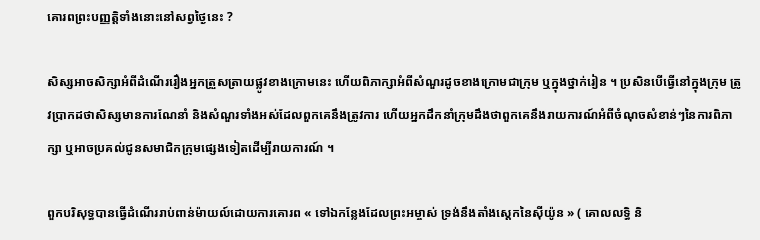គោរពព្រះបញ្ញត្តិទាំងនោះនៅសព្វថ្ងៃនេះ ?

សិស្សអាចសិក្សាអំពីដំណើររឿងអ្នកត្រួសត្រាយផ្លូវខាងក្រោមនេះ ហើយពិភាក្សាអំពីសំណួរដូចខាងក្រោមជាក្រុម ឬក្នុងថ្នាក់រៀន ។ ប្រសិនបើធ្វើនៅក្នុងក្រុម ត្រូវប្រាកដថាសិស្សមានការណែនាំ និងសំណួរទាំងអស់ដែលពួកគេនឹងត្រូវការ ហើយអ្នកដឹកនាំក្រុមដឹងថាពួកគេនឹងរាយការណ៍អំពីចំណុចសំខាន់ៗនៃការពិភាក្សា ឬអាចប្រគល់ជូនសមាជិកក្រុមផ្សេងទៀតដើម្បីរាយការណ៍ ។

ពួកបរិសុទ្ធបានធ្វើដំណើររាប់ពាន់ម៉ាយល៍ដោយការគោរព « ទៅឯកន្លែងដែលព្រះអម្ចាស់ ទ្រង់នឹងតាំងស្តេកនៃស៊ីយ៉ូន » ( គោលលទ្ធិ និ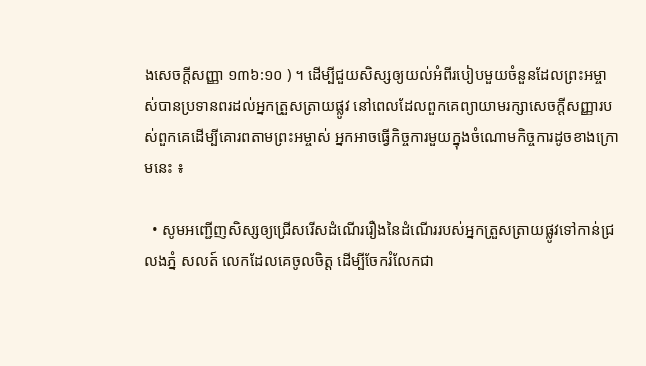ងសេចក្តីសញ្ញា ១៣៦:១០ ) ។ ដើម្បីជួយសិស្សឲ្យយល់អំពីរបៀបមួយចំនួនដែលព្រះអម្ចាស់បានប្រទានពរដល់អ្នកត្រួសត្រាយផ្លូវ នៅពេលដែលពួកគេព្យាយាមរក្សាសេចក្ដីសញ្ញារបស់ពួកគេដើម្បីគោរពតាមព្រះអម្ចាស់ អ្នកអាចធ្វើកិច្ចការមួយក្នុងចំណោមកិច្ចការដូចខាងក្រោមនេះ ៖

  • សូមអញ្ជើញសិស្សឲ្យជ្រើសរើសដំណើររឿងនៃដំណើររបស់អ្នកត្រួសត្រាយផ្លូវទៅកាន់ជ្រលងភ្នំ សលត៍ លេកដែលគេចូលចិត្ត ដើម្បីចែករំលែកជា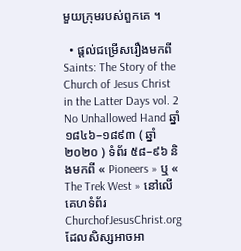មួយក្រុមរបស់ពួកគេ ។

  • ផ្តល់ជម្រើសរឿងមកពី Saints: The Story of the Church of Jesus Christ in the Latter Days vol. 2 No Unhallowed Hand ឆ្នាំ ១៨៤៦–១៨៩៣ ( ឆ្នាំ ២០២០ ) ទំព័រ ៥៨–៩៦ និងមកពី « Pioneers » ឬ « The Trek West » នៅលើគេហទំព័រ ChurchofJesusChrist.org ដែលសិស្សអាចអា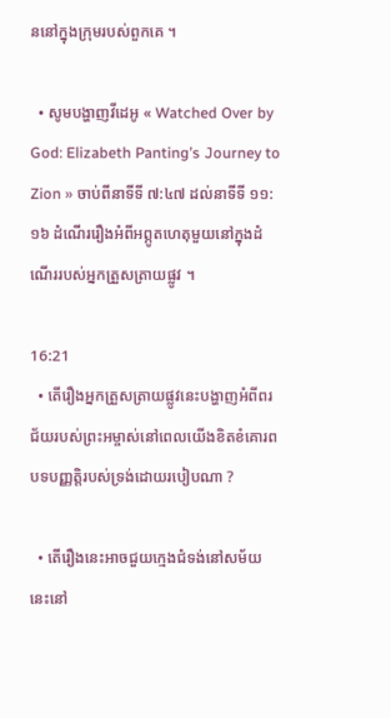ននៅក្នុងក្រុមរបស់ពួកគេ ។

  • សូមបង្ហាញវីដេអូ « Watched Over by God: Elizabeth Panting’s Journey to Zion » ចាប់ពីនាទីទី ៧:៤៧ ដល់នាទីទី ១១:១៦ ដំណើររឿងអំពីអព្ភូតហេតុមួយនៅក្នុងដំណើររបស់អ្នកត្រួសត្រាយផ្លូវ ។

16:21
  • តើរឿងអ្នកត្រួសត្រាយផ្លូវនេះបង្ហាញអំពីពរជ័យរបស់ព្រះអម្ចាស់នៅពេលយើងខិតខំគោរពបទបញ្ញត្តិរបស់ទ្រង់ដោយរបៀបណា ?

  • តើរឿងនេះអាចជួយក្មេងជំទង់នៅសម័យនេះនៅ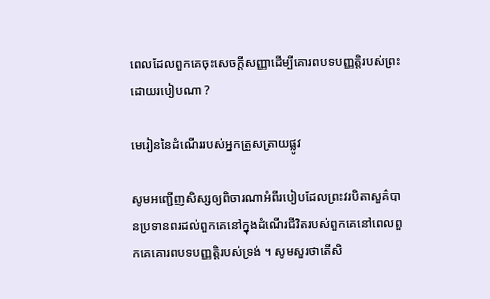ពេលដែលពួកគេចុះសេចក្តីសញ្ញាដើម្បីគោរពបទបញ្ញត្តិរបស់ព្រះដោយរបៀបណា ?

មេរៀននៃដំណើររបស់អ្នកត្រួសត្រាយផ្លូវ

សូមអញ្ជើញសិស្សឲ្យពិចារណាអំពីរបៀបដែលព្រះវរបិតាសួគ៌បានប្រទានពរដល់ពួកគេនៅក្នុងដំណើរជីវិតរបស់ពួកគេនៅពេលពួកគេគោរពបទបញ្ញត្តិរបស់ទ្រង់ ។ សូមសួរថាតើសិ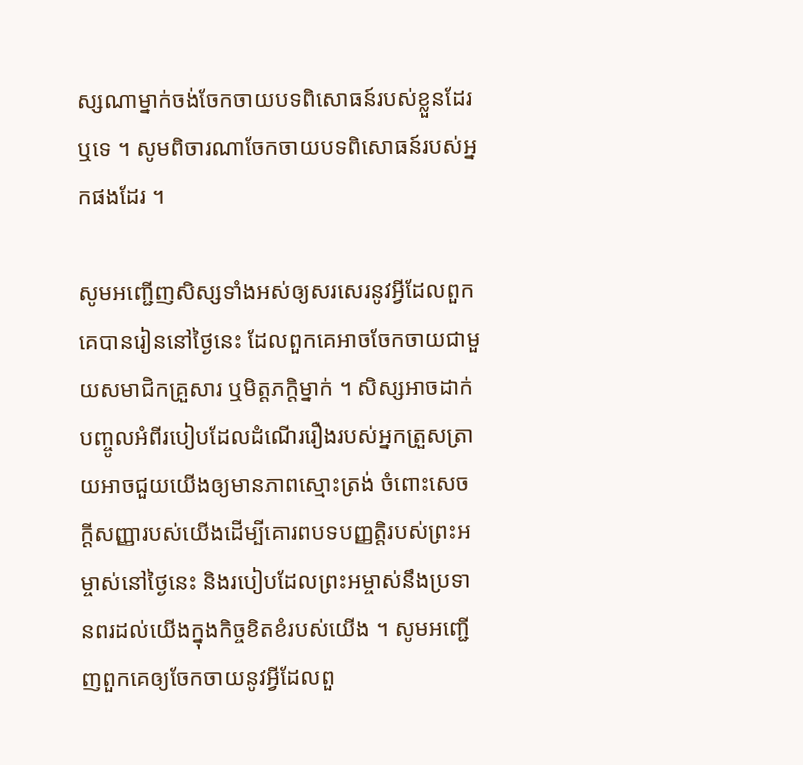ស្សណាម្នាក់ចង់ចែកចាយបទពិសោធន៍របស់ខ្លួនដែរឬទេ ។ សូមពិចារណាចែកចាយបទពិសោធន៍របស់អ្នកផងដែរ ។

សូមអញ្ជើញសិស្សទាំងអស់ឲ្យសរសេរនូវអ្វីដែលពួកគេបានរៀននៅថ្ងៃនេះ ដែលពួកគេអាចចែកចាយជាមួយសមាជិកគ្រួសារ ឬមិត្តភក្តិម្នាក់ ។ សិស្សអាចដាក់បញ្ចូលអំពីរបៀបដែលដំណើររឿងរបស់អ្នកត្រួសត្រាយអាចជួយយើងឲ្យមានភាពស្មោះត្រង់ ចំពោះសេចក្ដីសញ្ញារបស់យើងដើម្បីគោរពបទបញ្ញត្តិរបស់ព្រះអម្ចាស់នៅថ្ងៃនេះ និងរបៀបដែលព្រះអម្ចាស់នឹងប្រទានពរដល់យើងក្នុងកិច្ចខិតខំរបស់យើង ។ សូមអញ្ជើញពួកគេឲ្យចែកចាយនូវអ្វីដែលពួ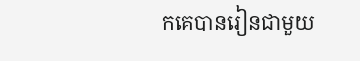កគេបានរៀនជាមួយ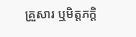គ្រួសារ ឬមិត្តភក្តិ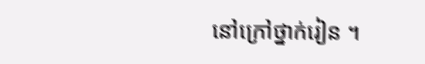នៅក្រៅថ្នាក់រៀន ។